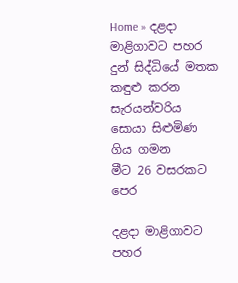Home » දළදා මාළිගාවට පහර දුන් සිද්ධියේ මතක කඳුළු කරන සැරයන්වරිය සොයා සිළුමිණ ගිය ගමන
මීට 26 වසරකට පෙර

දළදා මාළිගාවට පහර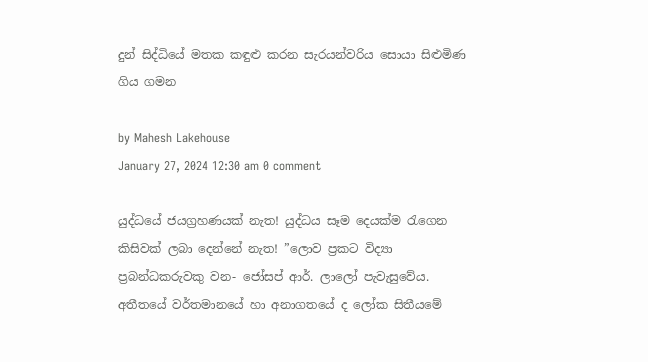දුන් සිද්ධියේ මතක කඳුළු කරන සැරයන්වරිය සොයා සිළුමිණ ගිය ගමන

by Mahesh Lakehouse
January 27, 2024 12:30 am 0 comment

යුද්ධයේ ජයග්‍රහණයක් නැත! යුද්ධය සෑම දෙයක්ම රැගෙන කිසිවක් ලබා දෙන්නේ නැත! ”ලොව ප්‍රකට විද්‍යා ප්‍රබන්ධකරුවකු වන- ජෝසප් ආර්. ලාලෝ පැවැසුවේය. අතීතයේ වර්තමානයේ හා අනාගතයේ ද ලෝක සිතීයමේ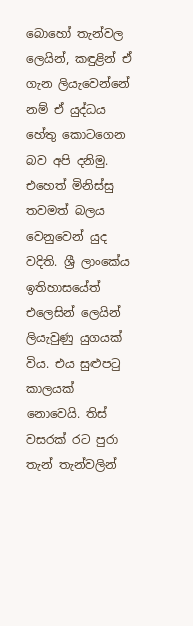බොහෝ තැන්වල ලෙයින්, කඳුළින් ඒ ගැන ලියැවෙන්නේ නම් ඒ යුද්ධය හේතු කොටගෙන බව අපි දනිමු. එහෙත් මිනිස්සු තවමත් බලය වෙනුවෙන් යුද වදිති. ශ්‍රී ලාංකේය ඉතිහාසයේත් එලෙසින් ලෙයින් ලියැවුණු යුගයක් විය. එය සුළුපටු කාලයක් නොවෙයි. තිස් වසරක් රට පුරා තැන් තැන්වලින්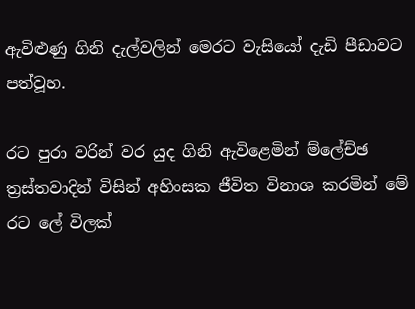ඇවිළුණු ගිනි දැල්වලින් මෙරට වැසියෝ දැඩි පීඩාවට පත්වූහ.

රට පුරා වරින් වර යුද ගිනි ඇවිළෙමින් ම්ලේච්ඡ ත්‍රස්තවාදින් විසින් අහිංසක ජීවිත විනාශ කරමින් මේ රට ලේ විලක්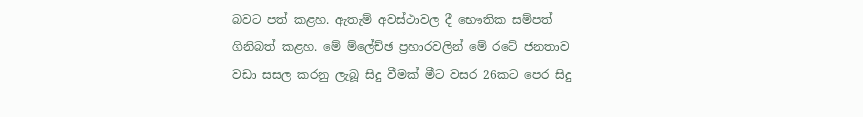බවට පත් කළහ. ඇතැම් අවස්ථාවල දී භෞතික සම්පත් ගිනිබත් කළහ. මේ ම්ලේච්ඡ ප්‍රහාරවලින් මේ රටේ ජනතාව වඩා සසල කරනු ලැබූ සිදු වීමක් මීට වසර 26කට පෙර සිදු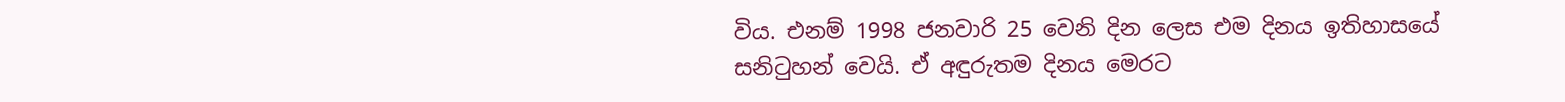විය. එනම් 1998 ජනවාරි 25 වෙනි දින ලෙස එම දිනය ඉතිහාසයේ සනිටුහන් වෙයි. ඒ අඳුරුතම දිනය මෙරට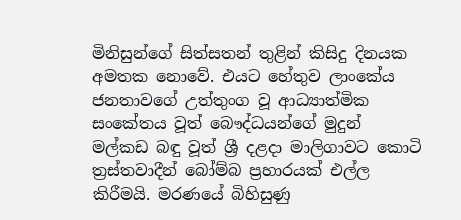මිනිසුන්ගේ සිත්සතන් තුළින් කිසිදු දිනයක අමතක නොවේ. එයට හේතුව ලාංකේය ජනතාවගේ උත්තුංග වූ ආධ්‍යාත්මික සංකේතය වූත් බෞද්ධයන්ගේ මුදුන් මල්කඩ බඳු වූත් ශ්‍රී දළදා මාලිගාවට කොටි ත්‍රස්තවාදීන් බෝම්බ ප්‍රහාරයක් එල්ල කිරීමයි. මරණයේ බිහිසුණු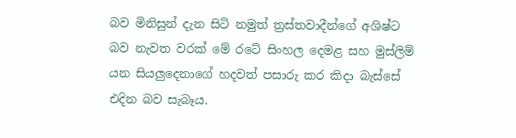බව මිනිසුන් දැන සිටි නමුත් ත්‍රස්තවාදීන්ගේ අශිෂ්ට බව නැවත වරක් මේ රටේ සිංහල දෙමළ සහ මුස්ලිම් යන සියලුදෙනාගේ හදවත් පසාරු කර කිදා බැස්සේ එදින බව සැබෑය.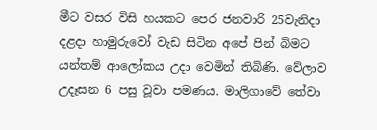මීට වසර විසි හයකට පෙර ජනවාරි 25වැනිදා දළදා හාමුරුවෝ වැඩ සිටින අපේ පින් බිමට යන්තම් ආලෝකය උදා වෙමින් තිබිණි. වේලාව උදෑසන 6 පසු වූවා පමණය. මාලිගාවේ තේවා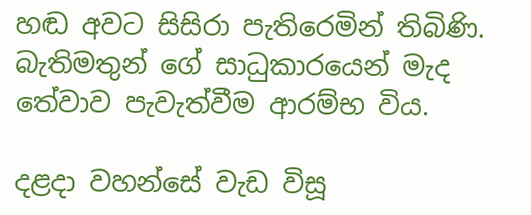හඬ අවට සිසිරා පැතිරෙමින් තිබිණි. බැතිමතුන් ගේ සාධුකාරයෙන් මැද තේවාව පැවැත්වීම ආරම්භ විය.

දළදා වහන්සේ වැඩ විසූ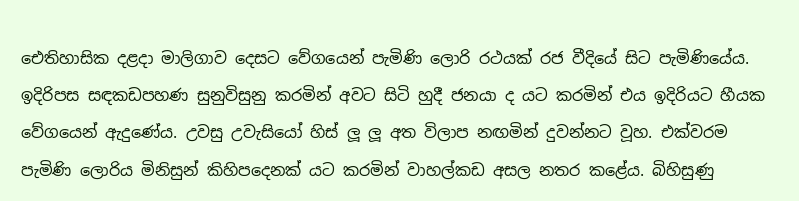ඓතිහාසික දළදා මාලිගාව දෙසට වේගයෙන් පැමිණි ලොරි රථයක් රජ වීදියේ සිට පැමිණියේය. ඉදිරිපස සඳකඩපහණ සුනුවිසුනු කරමින් අවට සිටි හුදී ජනයා ද යට කරමින් එය ඉදිරියට හීයක වේගයෙන් ඇදුණේය. උවසු උවැසියෝ හිස් ලූ ලූ අත විලාප නඟමින් දුවන්නට වූහ. එක්වරම පැමිණි ලොරිය මිනිසුන් කිහිපදෙනක් යට කරමින් වාහල්කඩ අසල නතර කළේය. බිහිසුණු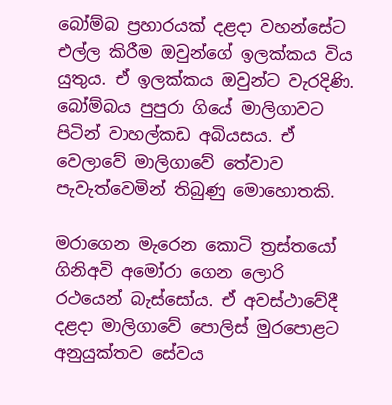බෝම්බ ප්‍රහාරයක් දළදා වහන්සේට එල්ල කිරීම ඔවුන්ගේ ඉලක්කය විය යුතුය. ඒ ඉලක්කය ඔවුන්ට වැරදිණි. බෝම්බය පුපුරා ගියේ මාලිගාවට පිටින් වාහල්කඩ අබියසය. ඒ වෙලාවේ මාලිගාවේ තේවාව පැවැත්වෙමින් තිබුණු මොහොතකි.

මරාගෙන මැරෙන කොටි ත්‍රස්තයෝ ගිනිඅවි අමෝරා ගෙන ලොරි රථයෙන් බැස්සෝය. ඒ අවස්ථාවේදී දළදා මාලිගාවේ පොලිස් මුරපොළට අනුයුක්තව සේවය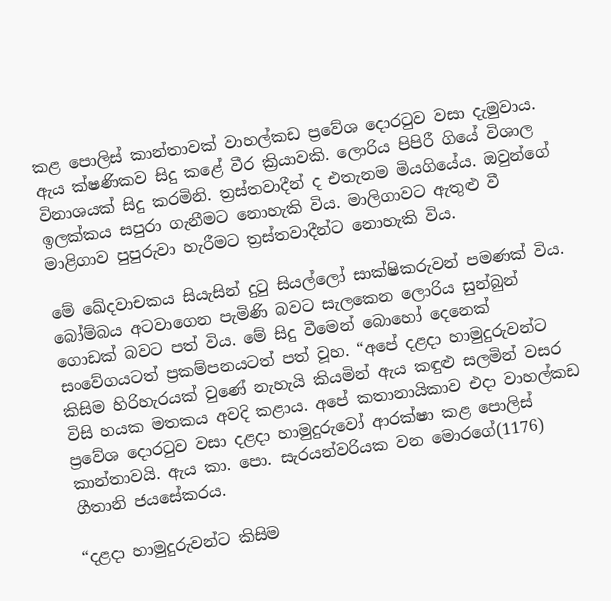කළ පොලිස් කාන්තාවක් වාහල්කඩ ප්‍රවේශ දොරටුව වසා දැමුවාය. ඇය ක්ෂණිකව සිදු කළේ වීර ක්‍රියාවකි. ලොරිය පිපිරී ගියේ විශාල විනාශයක් සිදු කරමිනි. ත්‍රස්තවාදීන් ද එතැනම මියගියේය. ඔවුන්ගේ ඉලක්කය සපුරා ගැනීමට නොහැකි විය. මාලිගාවට ඇතුළු වී මාළිගාව පුපුරුවා හැරීමට ත්‍රස්තවාදීන්ට නොහැකි විය.

මේ ඛේදවාචකය සියැසින් දුටු සියල්ලෝ සාක්ෂිකරුවන් පමණක් විය. බෝම්බය අටවාගෙන පැමිණි බවට සැලකෙන ලොරිය සුන්බුන් ගොඩක් බවට පත් විය. මේ සිදු වීමෙන් බොහෝ දෙනෙක් සංවේගයටත් ප්‍රකම්පනයටත් පත් වූහ. “අපේ දළදා හාමුදුරුවන්ට කිසිම හිරිහැරයක් වුණේ නැහැයි කියමින් ඇය කඳුළු සලමින් වසර විසි හයක මතකය අවදි කළාය. අපේ කතානායිකාව එදා වාහල්කඩ ප්‍රවේශ දොරටුව වසා දළදා හාමුදුරුවෝ ආරක්ෂා කළ පොලිස් කාන්තාවයි. ඇය කා. පො. සැරයන්වරියක වන මොරගේ(1176) ගීතානි ජයසේකරය.

“දළදා හාමුදුරුවන්ට කිසිම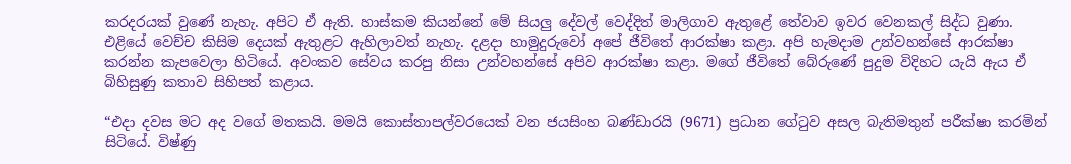කරදරයක් වුණේ නැහැ. අපිට ඒ ඇති. හාස්කම කියන්නේ මේ සියලු දේවල් වෙද්දිත් මාලිගාව ඇතුළේ තේවාව ඉවර වෙනකල් සිද්ධ වුණා. එළියේ වෙච්ච කිසිම දෙයක් ඇතුළට ඇහිලාවත් නැහැ. දළදා හාමුදුරුවෝ අපේ ජීවිතේ ආරක්ෂා කළා. අපි හැමදාම උන්වහන්සේ ආරක්ෂා කරන්න කැපවෙලා හිටියේ. අවංකව සේවය කරපු නිසා උන්වහන්සේ අපිව ආරක්ෂා කළා. මගේ ජීවිතේ බේරුණේ පුදුම විදිහට යැයි ඇය ඒ බිහිසුණු කතාව සිහිපත් කළාය.

“එදා දවස මට අද වගේ මතකයි. මමයි කොස්තාපල්වරයෙක් වන ජයසිංහ බණ්ඩාරයි (9671) ප්‍රධාන ගේටුව අසල බැතිමතුන් පරීක්ෂා කරමින් සිටියේ. විෂ්ණු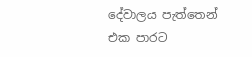දේවාලය පැත්තෙන් එක පාරට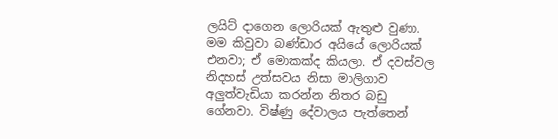ලයිට් දාගෙන ලොරියක් ඇතුළු වුණා. මම කිවුවා බණ්ඩාර අයියේ ලොරියක් එනවා; ඒ මොකක්ද කියලා. ඒ දවස්වල නිදහස් උත්සවය නිසා මාලිගාව අලුත්වැඩියා කරන්න නිතර බඩු ගේනවා. විෂ්ණු දේවාලය පැත්තෙන්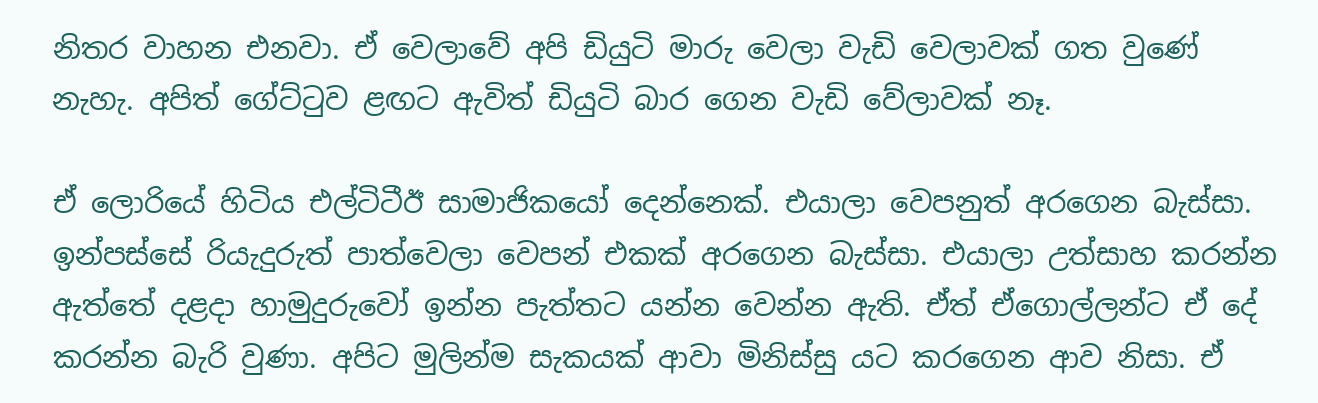නිතර වාහන එනවා. ඒ වෙලාවේ අපි ඩියුටි මාරු වෙලා වැඩි වෙලාවක් ගත වුණේ නැහැ. අපිත් ගේට්ටුව ළඟට ඇවිත් ඩියුටි බාර ගෙන වැඩි වේලාවක් නෑ.

ඒ ලොරියේ හිටිය එල්ටිටීඊ සාමාජිකයෝ දෙන්නෙක්. එයාලා වෙපනුත් අරගෙන බැස්සා. ඉන්පස්සේ රියැදුරුත් පාත්වෙලා වෙපන් එකක් අරගෙන බැස්සා. එයාලා උත්සාහ කරන්න ඇත්තේ දළදා හාමුදුරුවෝ ඉන්න පැත්තට යන්න වෙන්න ඇති. ඒත් ඒගොල්ලන්ට ඒ දේ කරන්න බැරි වුණා. අපිට මුලින්ම සැකයක් ආවා මිනිස්සු යට කරගෙන ආව නිසා. ඒ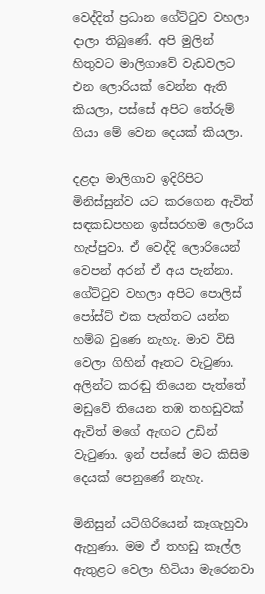වෙද්දිත් ප්‍රධාන ගේට්ටුව වහලා දාලා තිබුණේ. අපි මුලින් හිතුවට මාලිගාවේ වැඩවලට එන ලොරියක් වෙන්න ඇති කියලා, පස්සේ අපිට තේරුම් ගියා මේ වෙන දෙයක් කියලා.

දළ‌දා මාලිගාව ඉදිරිපිට මිනිස්සුන්ව යට කරගෙන ඇවිත් සඳකඩපහන ඉස්සරහම ලොරිය හැප්පුවා. ඒ වෙද්දි ලොරියෙන් වෙපන් අරන් ඒ අය පැන්නා. ගේට්ටුව වහලා අපිට පොලිස් පෝස්ට් එක පැත්තට යන්න හම්බ වුණෙ නැහැ. මාව විසි වෙලා ගිහින් ඈතට වැටුණා. අලින්ට කරඬු තියෙන පැත්තේ මඩුවේ තියෙන තඹ තහඩුවක් ඇවිත් මගේ ඇඟට උඩින් වැටුණා. ඉන් පස්සේ මට කිසිම දෙයක් පෙනුණේ නැහැ.

මිනිසුන් යටිගිරියෙන් කෑගැහුවා ඇහුණා. මම ඒ තහඩු කෑල්ල ඇතුළට වෙලා හිටියා මැරෙනවා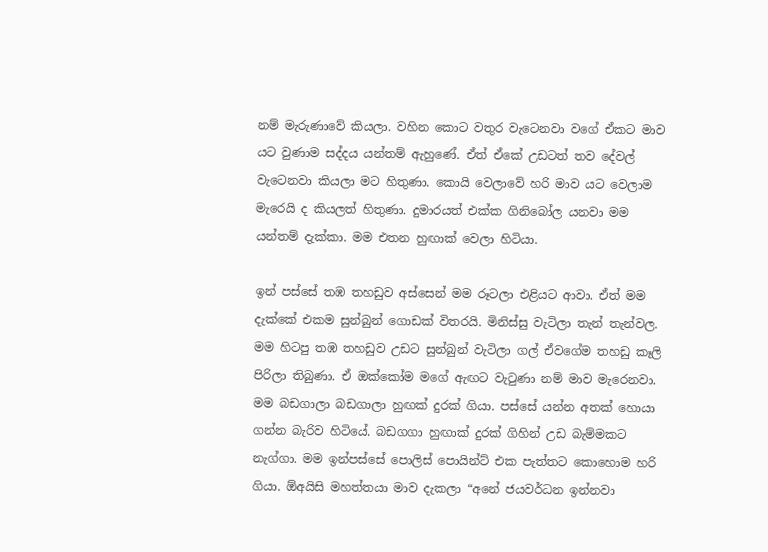නම් මැරුණාවේ කියලා. වහින කොට වතුර වැටෙනවා වගේ ඒකට මාව යට වුණාම සද්දය යන්තම් ඇහුණේ. ඒත් ඒකේ උඩටත් තව දේවල් වැටෙනවා කියලා මට හිතුණා. කොයි වෙලාවේ හරි මාව යට වෙලාම මැරෙයි ද කියලත් හිතුණා. දුමාරයත් එක්ක ගිනිබෝල යනවා මම යන්තම් දැක්කා. මම එතන හුඟාක් වෙලා හිටියා.

ඉන් පස්සේ තඹ තහඩුව අස්සෙන් මම රූටලා එළියට ආවා. ඒත් මම දැක්කේ එකම සුන්බුන් ගොඩක් විතරයි. මිනිස්සු වැටිලා තැන් තැන්වල. මම හිටපු තඹ තහඩුව උඩට සුන්බුන් වැටිලා ගල් ඒවගේම තහඩු කෑලි පිරිලා තිබුණා. ඒ ඔක්කෝම මගේ ඇඟට වැටුණා නම් මාව මැරෙනවා. මම බඩගාලා බඩගාලා හුඟක් දුරක් ගියා. පස්සේ යන්න අතක් හොයා ගන්න බැරිව හිටියේ. බඩගගා හුඟාක් දුරක් ගිහින් උඩ බැම්මකට නැග්ගා. මම‍ ඉන්පස්සේ පොලිස් පොයින්ට් එක පැත්තට කොහොම හරි ගියා. ඕඅයිසි මහත්තයා මාව දැකලා “අනේ ජයවර්ධන ඉන්නවා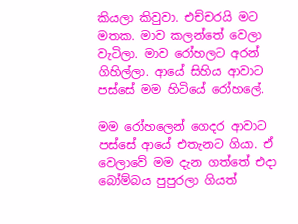කියලා කිවුවා. එච්චරයි මට මතක. මාව කලන්තේ වෙලා වැටිලා. මාව රෝහලට අරන් ගිහිල්ලා. ආයේ සිහිය ආවාට පස්සේ මම හිටියේ රෝහලේ.

මම රෝහලෙන් ගෙදර ආවාට පස්සේ ආයේ එතැනට ගියා. ඒ වෙලාවේ මම දැන ගත්තේ එදා බෝම්බය පුපුරලා ගියත්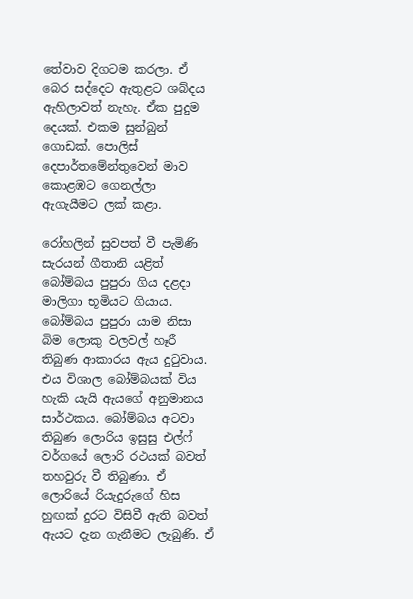තේවාව දිගටම කරලා. ඒ බෙර සද්දෙට ඇතුළට ශබ්දය ඇහිලාවත් නැහැ. ඒක පුදුම දෙයක්. එකම සුන්බුන් ගොඩක්. පොලිස් දෙපාර්තමේන්තුවෙන් මාව කොළඹට ගෙනල්ලා ඇගැයීමට ලක් කළා.

රෝහලින් සුවපත් වී පැමිණි සැරයන් ගීතානි යළිත් බෝම්බය පුපුරා ගිය දළදා මාලිගා භූමියට ගියාය. බෝම්බය පුපුරා යාම නිසා බිම ලොකු වලවල් හෑරී තිබුණ ආකාරය ඇය දුටුවාය. එය විශාල බෝම්බයක් විය හැකි යැයි ඇයගේ අනුමානය සාර්ථකය. බෝම්බය අටවා තිබුණ ලොරිය ඉසුසු එල්ෆ් වර්ගයේ ලොරි රථයක් බවත් තහවුරු වී තිබුණා. ඒ ලොරියේ රියැදුරුගේ හිස හුඟක් දුරට විසිවී ඇති බවත් ඇයට දැන ගැනීමට ලැබුණි. ඒ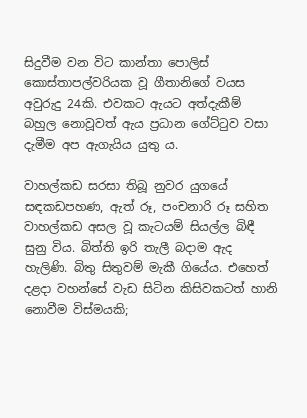සිදුවීම වන විට කාන්තා පොලිස් කොස්තාපල්වරියක වූ ගීතානිගේ වයස අවුරුදු 24කි. එවකට ඇයට අත්දැකීම් බහුල නොවූවත් ඇය ප්‍රධාන ගේට්ටුව වසා දැමීම අප ඇගැයිය යුතු ය.

වාහල්කඩ සරසා තිබූ නුවර යුගයේ සඳකඩපහණ, ඇත් රූ, පංචනාරි රූ සහිත වාහල්කඩ අසල වූ කැටයම් සියල්ල බිඳී සුනු විය. බිත්ති ඉරි තැලී බදාම ඇද හැලිණි. බිතු සිතුවම් මැකී ගියේය. එහෙත් දළදා වහන්සේ වැඩ සිටින කිසිවකටත් හානි නොවීම විස්මයකි;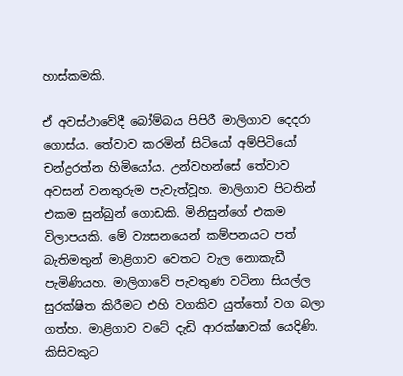හාස්කමකි.

ඒ අවස්ථාවේදී බෝම්බය පිපිරී මාලිගාව දෙදරා ගොස්ය. තේවාව කරමින් සිටියෝ අම්පිටියෝ චන්ද්‍රරත්න හිමියෝය. උන්වහන්සේ තේවාව අවසන් වනතුරුම පැවැත්වූහ. මාලිගාව පිටතින් එකම සුන්බුන් ගොඩකි. මිනිසුන්ගේ එකම විලාපයකි. මේ ව්‍යසනයෙන් කම්පනයට පත් බැතිමතුන් මාළිගාව වෙතට වැල නොකැඩී පැමිණියහ. මාලිගාවේ පැවතුණ වටිනා සියල්ල සුරක්ෂිත කිරීමට එහි වගකිව යුත්තෝ වග බලා ගත්හ. මාළිගාව වටේ දැඩි ආරක්ෂාවක් යෙදිණි. කිසිවකුට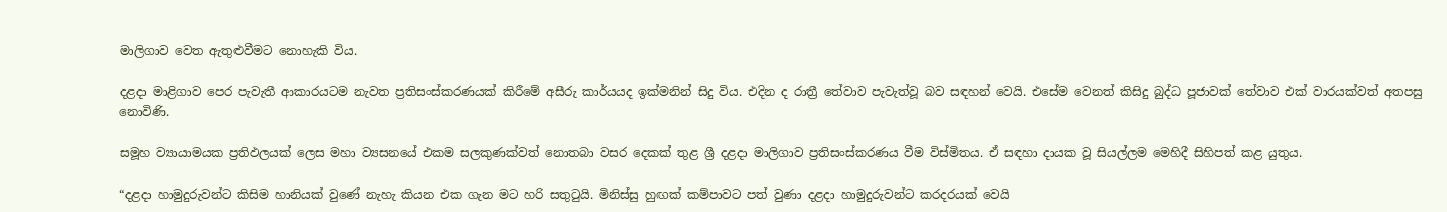මාලිගාව වෙත ඇතුළුවීමට නොහැකි විය.

දළදා මාළිගාව පෙර පැවැතී ආකාරයටම නැවත ප්‍රතිසංස්කරණයක් කිරීමේ අසීරු කාර්යයද ඉක්මනින් සිදු විය. එදින ද රාත්‍රී තේවාව පැවැත්වූ බව සඳහන් වෙයි. එසේම වෙනත් කිසිදු බුද්ධ පූජාවක් තේවාව එක් වාරයක්වත් අතපසු නොවිණි.

සමූහ ව්‍යායාමයක ප්‍රතිඵලයක් ලෙස මහා ව්‍යසනයේ එකම සලකුණක්වත් නොතබා වසර දෙකක් තුළ ශ්‍රී දළදා මාලිගාව ප්‍රතිසංස්කරණය වීම විස්මිතය. ඒ සඳහා දායක වූ සියල්ලම මෙහිදී සිහිපත් කළ යුතුය.

“දළදා හාමුදුරුවන්ට කිසිම හානියක් වුණේ නැහැ කියන එක ගැන මට හරි සතුටුයි. මිනිස්සු හුඟක් කම්පාවට පත් වුණා දළදා හාමුදුරුවන්ට කරදරයක් වෙයි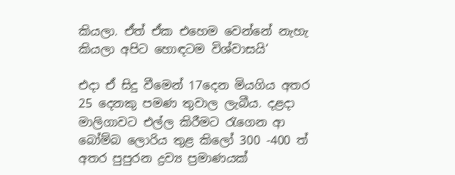කියලා. ඒත් ඒක එහෙම වෙන්නේ නැහැ කියලා අපිට හොඳටම විශ්වාසයි‘

එදා ඒ සිදු වීමෙන් 17දෙන මියගිය අතර 25 දෙනකු පමණ තුවාල ලැබීය. දළදා මාලිගාවට එල්ල කිරීමට රැගෙන ආ බෝම්බ ලොරිය තුළ කිලෝ 300 -400 ත් අතර පුපුරන ද්‍රව්‍ය ප්‍රමාණයක්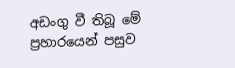අඩංගු වී තිබූ මේ ප්‍රහාරයෙන් පසුව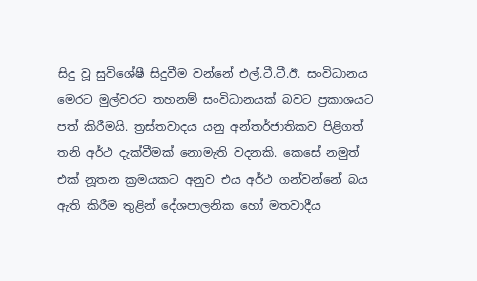සිදු වූ සුවිශේෂී සිදුවීම වන්නේ එල්.ටී.ටී.ඊ. සංවිධානය මෙරට මුල්වරට තහනම් සංවිධානයක් බවට ප්‍රකාශයට පත් කිරීමයි. ත්‍රස්තවාදය යනු අන්තර්ජාතිකව පිළිගත් තනි අර්ථ දැක්වීමක් නොමැති වදනකි. කෙසේ නමුත් එක් නූතන ක්‍රමයකට අනුව එය අර්ථ ගන්වන්නේ බය ඇති කිරීම තුළින් දේශපාලනික හෝ මතවාදීය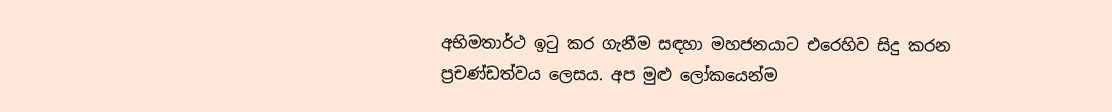අභිමතාර්ථ ඉටු කර ගැනීම සඳහා මහජනයාට ‍එරෙහිව සිදු කරන ප්‍රචණ්ඩත්වය ලෙසය. අප මුළු ලෝකයෙන්ම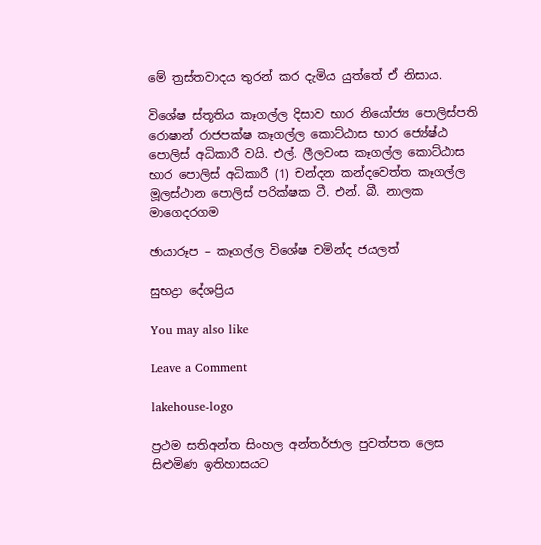මේ ත්‍රස්තවාදය තුරන් කර දැමිය යුත්තේ ඒ නිසාය.

විශේෂ ස්තූතිය කෑගල්ල දිසාව භාර නියෝජ්‍ය පොලිස්පති රොෂාන් රාජපක්ෂ කෑගල්ල කොට්ඨාස භාර ජ්‍යේෂ්ඨ පොලිස් අධිකාරී වයි. එල්. ලීලවංස කෑගල්ල කොට්ඨාස භාර පොලිස් අධිකාරී (1) චන්දන කන්දවෙත්ත කෑගල්ල මූලස්ථාන පොලිස් පරික්ෂක ටී. එන්. බී. නාලක මාගෙදරගම

ඡායාරූප – කෑගල්ල විශේෂ චමින්ද ජයලත්

සුභද්‍රා දේශප්‍රිය

You may also like

Leave a Comment

lakehouse-logo

ප්‍රථම සතිඅන්ත සිංහල අන්තර්ජාල පුවත්පත ලෙස සිළුමිණ ඉතිහාසයට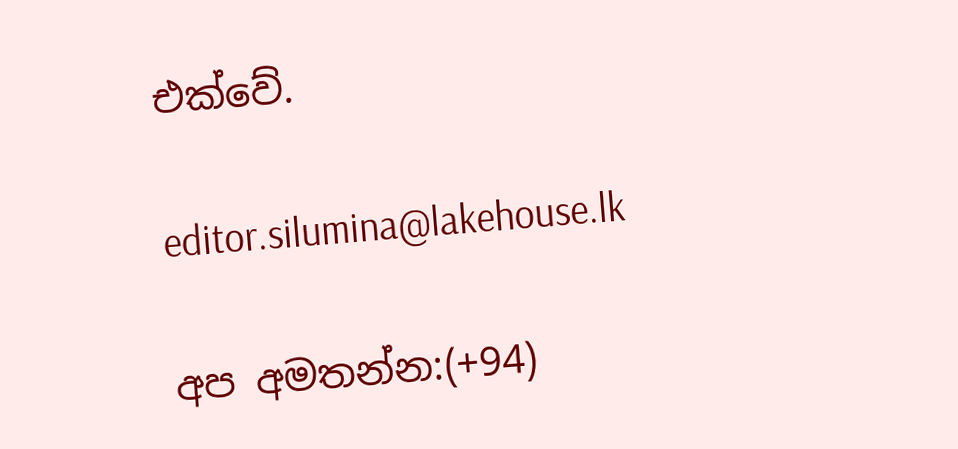එක්වේ.

editor.silumina@lakehouse.lk

අප අමතන්න:(+94)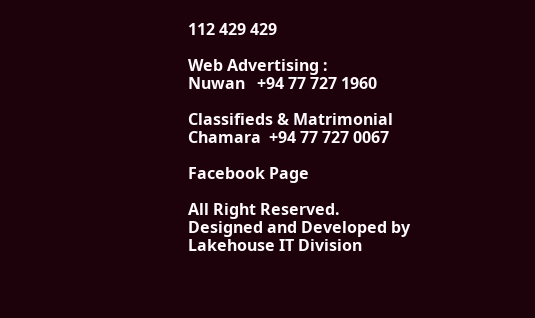112 429 429

Web Advertising :
Nuwan   +94 77 727 1960

Classifieds & Matrimonial
Chamara  +94 77 727 0067

Facebook Page

All Right Reserved. Designed and Developed by Lakehouse IT Division